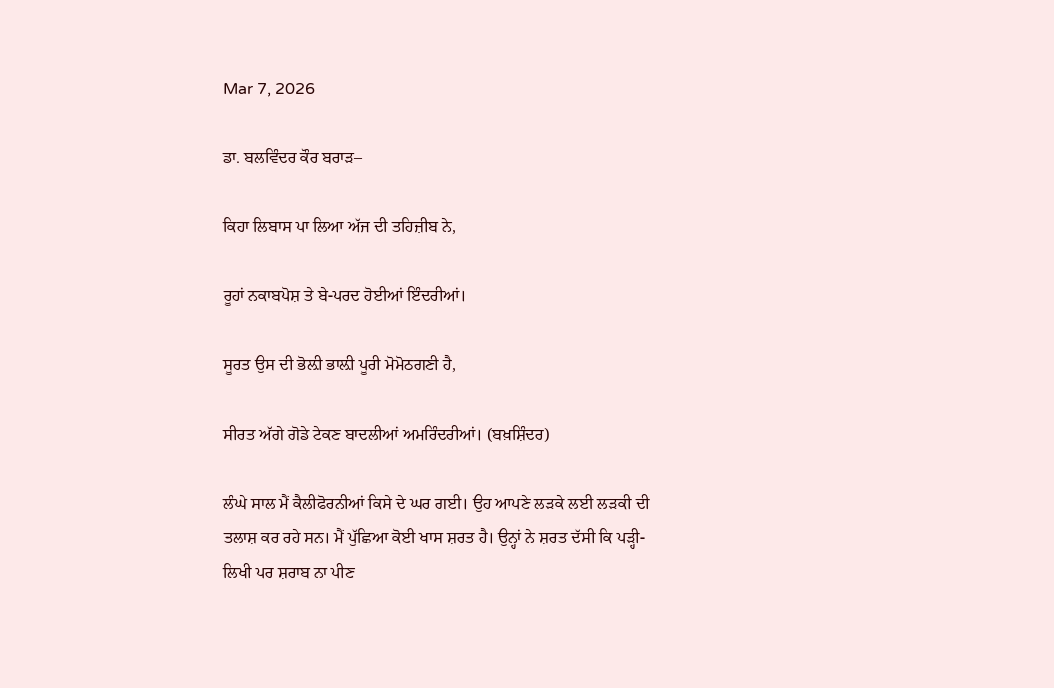Mar 7, 2026

ਡਾ. ਬਲਵਿੰਦਰ ਕੌਰ ਬਰਾੜ–

ਕਿਹਾ ਲਿਬਾਸ ਪਾ ਲਿਆ ਅੱਜ ਦੀ ਤਹਿਜ਼ੀਬ ਨੇ,

ਰੂਹਾਂ ਨਕਾਬਪੋਸ਼ ਤੇ ਬੇ-ਪਰਦ ਹੋਈਆਂ ਇੰਦਰੀਆਂ।

ਸੂਰਤ ਉਸ ਦੀ ਭੋਲ਼ੀ ਭਾਲ਼ੀ ਪੂਰੀ ਮੋਮੋਠਗਣੀ ਹੈ,

ਸੀਰਤ ਅੱਗੇ ਗੋਡੇ ਟੇਕਣ ਬਾਦਲੀਆਂ ਅਮਰਿੰਦਰੀਆਂ। (ਬਖ਼ਸ਼ਿੰਦਰ)

ਲੰਘੇ ਸਾਲ ਮੈਂ ਕੈਲੀਫੋਰਨੀਆਂ ਕਿਸੇ ਦੇ ਘਰ ਗਈ। ਉਹ ਆਪਣੇ ਲੜਕੇ ਲਈ ਲੜਕੀ ਦੀ ਤਲਾਸ਼ ਕਰ ਰਹੇ ਸਨ। ਮੈਂ ਪੁੱਛਿਆ ਕੋਈ ਖਾਸ ਸ਼ਰਤ ਹੈ। ਉਨ੍ਹਾਂ ਨੇ ਸ਼ਰਤ ਦੱਸੀ ਕਿ ਪੜ੍ਹੀ-ਲਿਖੀ ਪਰ ਸ਼ਰਾਬ ਨਾ ਪੀਣ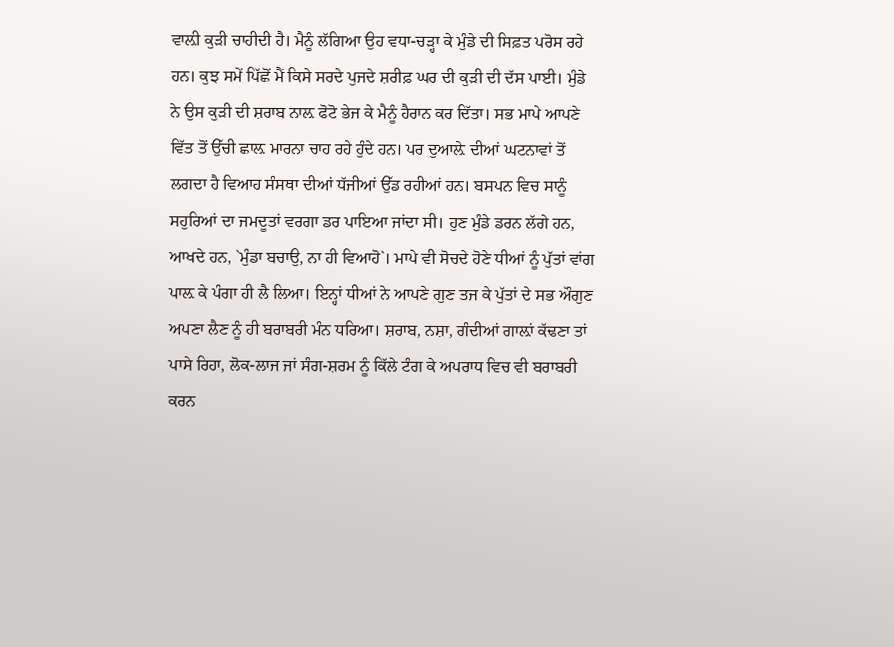ਵਾਲ਼ੀ ਕੁੜੀ ਚਾਹੀਦੀ ਹੈ। ਮੈਨੂੰ ਲੱਗਿਆ ਉਹ ਵਧਾ-ਚੜ੍ਹਾ ਕੇ ਮੁੰਡੇ ਦੀ ਸਿਫ਼ਤ ਪਰੋਸ ਰਹੇ ਹਨ। ਕੁਝ ਸਮੇਂ ਪਿੱਛੋਂ ਮੈਂ ਕਿਸੇ ਸਰਦੇ ਪੁਜਦੇ ਸ਼ਰੀਫ਼ ਘਰ ਦੀ ਕੁੜੀ ਦੀ ਦੱਸ ਪਾਈ। ਮੁੰਡੇ ਨੇ ਉਸ ਕੁੜੀ ਦੀ ਸ਼ਰਾਬ ਨਾਲ਼ ਫੋਟੋ ਭੇਜ ਕੇ ਮੈਨੂੰ ਹੈਰਾਨ ਕਰ ਦਿੱਤਾ। ਸਭ ਮਾਪੇ ਆਪਣੇ ਵਿੱਤ ਤੋਂ ਉੱਚੀ ਛਾਲ਼ ਮਾਰਨਾ ਚਾਹ ਰਹੇ ਹੁੰਦੇ ਹਨ। ਪਰ ਦੁਆਲ਼ੇ ਦੀਆਂ ਘਟਨਾਵਾਂ ਤੋਂ ਲਗਦਾ ਹੈ ਵਿਆਹ ਸੰਸਥਾ ਦੀਆਂ ਧੱਜੀਆਂ ਉੱਡ ਰਹੀਆਂ ਹਨ। ਬਸਪਨ ਵਿਚ ਸਾਨੂੰ ਸਹੁਰਿਆਂ ਦਾ ਜਮਦੂਤਾਂ ਵਰਗਾ ਡਰ ਪਾਇਆ ਜਾਂਦਾ ਸੀ। ਹੁਣ ਮੁੰਡੇ ਡਰਨ ਲੱਗੇ ਹਨ, ਆਖਦੇ ਹਨ, `ਮੁੰਡਾ ਬਚਾਉ, ਨਾ ਹੀ ਵਿਆਹੋ`। ਮਾਪੇ ਵੀ ਸੋਚਦੇ ਹੋਣੇ ਧੀਆਂ ਨੂੰ ਪੁੱਤਾਂ ਵਾਂਗ ਪਾਲ਼ ਕੇ ਪੰਗਾ ਹੀ ਲੈ ਲਿਆ। ਇਨ੍ਹਾਂ ਧੀਆਂ ਨੇ ਆਪਣੇ ਗੁਣ ਤਜ ਕੇ ਪੁੱਤਾਂ ਦੇ ਸਭ ਔਗੁਣ ਅਪਣਾ ਲੈਣ ਨੂੰ ਹੀ ਬਰਾਬਰੀ ਮੰਨ ਧਰਿਆ। ਸ਼ਰਾਬ, ਨਸ਼ਾ, ਗੰਦੀਆਂ ਗਾਲ਼ਾਂ ਕੱਢਣਾ ਤਾਂ ਪਾਸੇ ਰਿਹਾ, ਲੋਕ-ਲਾਜ ਜਾਂ ਸੰਗ-ਸ਼ਰਮ ਨੂੰ ਕਿੱਲੇ ਟੰਗ ਕੇ ਅਪਰਾਧ ਵਿਚ ਵੀ ਬਰਾਬਰੀ ਕਰਨ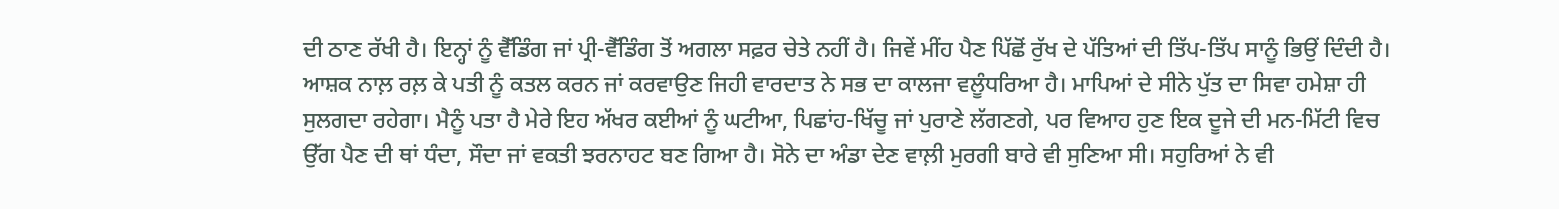ਦੀ ਠਾਣ ਰੱਖੀ ਹੈ। ਇਨ੍ਹਾਂ ਨੂੰ ਵੈੱਡਿੰਗ ਜਾਂ ਪ੍ਰੀ-ਵੈੱਡਿੰਗ ਤੋਂ ਅਗਲਾ ਸਫ਼ਰ ਚੇਤੇ ਨਹੀਂ ਹੈ। ਜਿਵੇਂ ਮੀਂਹ ਪੈਣ ਪਿੱਛੋਂ ਰੁੱਖ ਦੇ ਪੱਤਿਆਂ ਦੀ ਤਿੱਪ-ਤਿੱਪ ਸਾਨੂੰ ਭਿਉਂ ਦਿੰਦੀ ਹੈ। ਆਸ਼ਕ ਨਾਲ਼ ਰਲ਼ ਕੇ ਪਤੀ ਨੂੰ ਕਤਲ ਕਰਨ ਜਾਂ ਕਰਵਾਉਣ ਜਿਹੀ ਵਾਰਦਾਤ ਨੇ ਸਭ ਦਾ ਕਾਲਜਾ ਵਲੂੰਧਰਿਆ ਹੈ। ਮਾਪਿਆਂ ਦੇ ਸੀਨੇ ਪੁੱਤ ਦਾ ਸਿਵਾ ਹਮੇਸ਼ਾ ਹੀ ਸੁਲਗਦਾ ਰਹੇਗਾ। ਮੈਨੂੰ ਪਤਾ ਹੈ ਮੇਰੇ ਇਹ ਅੱਖਰ ਕਈਆਂ ਨੂੰ ਘਟੀਆ, ਪਿਛਾਂਹ-ਖਿੱਚੂ ਜਾਂ ਪੁਰਾਣੇ ਲੱਗਣਗੇ, ਪਰ ਵਿਆਹ ਹੁਣ ਇਕ ਦੂਜੇ ਦੀ ਮਨ-ਮਿੱਟੀ ਵਿਚ ਉੱਗ ਪੈਣ ਦੀ ਥਾਂ ਧੰਦਾ, ਸੌਦਾ ਜਾਂ ਵਕਤੀ ਝਰਨਾਹਟ ਬਣ ਗਿਆ ਹੈ। ਸੋਨੇ ਦਾ ਅੰਡਾ ਦੇਣ ਵਾਲ਼ੀ ਮੁਰਗੀ ਬਾਰੇ ਵੀ ਸੁਣਿਆ ਸੀ। ਸਹੁਰਿਆਂ ਨੇ ਵੀ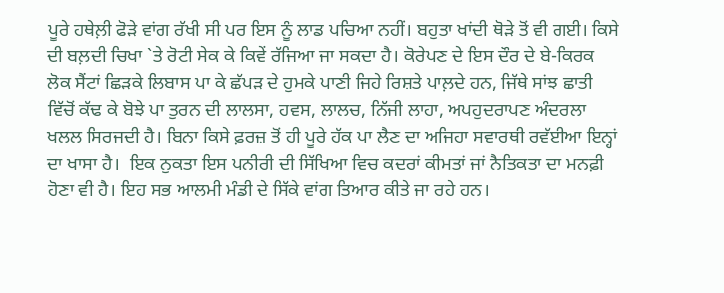ਪੂਰੇ ਹਥੇਲ਼ੀ ਫੋੜੇ ਵਾਂਗ ਰੱਖੀ ਸੀ ਪਰ ਇਸ ਨੂੰ ਲਾਡ ਪਚਿਆ ਨਹੀਂ। ਬਹੁਤਾ ਖਾਂਦੀ ਥੋੜੇ ਤੋਂ ਵੀ ਗਈ। ਕਿਸੇ ਦੀ ਬਲ਼ਦੀ ਚਿਖਾ `ਤੇ ਰੋਟੀ ਸੇਕ ਕੇ ਕਿਵੇਂ ਰੱਜਿਆ ਜਾ ਸਕਦਾ ਹੈ। ਕੋਰੇਪਣ ਦੇ ਇਸ ਦੌਰ ਦੇ ਬੇ-ਕਿਰਕ ਲੋਕ ਸੈਂਟਾਂ ਛਿੜਕੇ ਲਿਬਾਸ ਪਾ ਕੇ ਛੱਪੜ ਦੇ ਹੁਮਕੇ ਪਾਣੀ ਜਿਹੇ ਰਿਸ਼ਤੇ ਪਾਲ਼ਦੇ ਹਨ, ਜਿੱਥੇ ਸਾਂਝ ਛਾਤੀ ਵਿੱਚੋਂ ਕੱਢ ਕੇ ਬੋਝੇ ਪਾ ਤੁਰਨ ਦੀ ਲਾਲਸਾ, ਹਵਸ, ਲਾਲਚ, ਨਿੱਜੀ ਲਾਹਾ, ਅਪਹੁਦਰਾਪਣ ਅੰਦਰਲਾ ਖਲਲ ਸਿਰਜਦੀ ਹੈ। ਬਿਨਾ ਕਿਸੇ ਫ਼ਰਜ਼ ਤੋਂ ਹੀ ਪੂਰੇ ਹੱਕ ਪਾ ਲੈਣ ਦਾ ਅਜਿਹਾ ਸਵਾਰਥੀ ਰਵੱਈਆ ਇਨ੍ਹਾਂ ਦਾ ਖਾਸਾ ਹੈ।  ਇਕ ਨੁਕਤਾ ਇਸ ਪਨੀਰੀ ਦੀ ਸਿੱਖਿਆ ਵਿਚ ਕਦਰਾਂ ਕੀਮਤਾਂ ਜਾਂ ਨੈਤਿਕਤਾ ਦਾ ਮਨਫ਼ੀ ਹੋਣਾ ਵੀ ਹੈ। ਇਹ ਸਭ ਆਲਮੀ ਮੰਡੀ ਦੇ ਸਿੱਕੇ ਵਾਂਗ ਤਿਆਰ ਕੀਤੇ ਜਾ ਰਹੇ ਹਨ।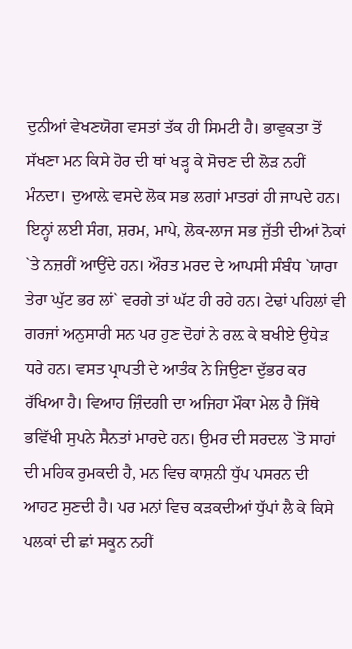ਦੁਨੀਆਂ ਵੇਖਣਯੋਗ ਵਸਤਾਂ ਤੱਕ ਹੀ ਸਿਮਟੀ ਹੈ। ਭਾਵੁਕਤਾ ਤੋਂ ਸੱਖਣਾ ਮਨ ਕਿਸੇ ਹੋਰ ਦੀ ਥਾਂ ਖੜ੍ਹ ਕੇ ਸੋਚਣ ਦੀ ਲੋੜ ਨਹੀਂ ਮੰਨਦਾ। ਦੁਆਲ਼ੇ ਵਸਦੇ ਲੋਕ ਸਭ ਲਗਾਂ ਮਾਤਰਾਂ ਹੀ ਜਾਪਦੇ ਹਨ। ਇਨ੍ਹਾਂ ਲਈ ਸੰਗ, ਸ਼ਰਮ, ਮਾਪੇ, ਲੋਕ-ਲਾਜ ਸਭ ਜੁੱਤੀ ਦੀਆਂ ਨੋਕਾਂ `ਤੇ ਨਜ਼ਰੀਂ ਆਉਂਦੇ ਹਨ। ਔਰਤ ਮਰਦ ਦੇ ਆਪਸੀ ਸੰਬੰਧ `ਯਾਰਾ ਤੇਰਾ ਘੁੱਟ ਭਰ ਲਾਂ` ਵਰਗੇ ਤਾਂ ਘੱਟ ਹੀ ਰਹੇ ਹਨ। ਟੇਢਾਂ ਪਹਿਲਾਂ ਵੀ ਗਰਜਾਂ ਅਨੁਸਾਰੀ ਸਨ ਪਰ ਹੁਣ ਦੋਹਾਂ ਨੇ ਰਲ਼ ਕੇ ਬਖੀਏ ਉਧੇੜ ਧਰੇ ਹਨ। ਵਸਤ ਪ੍ਰਾਪਤੀ ਦੇ ਆਤੰਕ ਨੇ ਜਿਉਣਾ ਦੁੱਭਰ ਕਰ ਰੱਖਿਆ ਹੈ। ਵਿਆਹ ਜ਼ਿੰਦਗੀ ਦਾ ਅਜਿਹਾ ਮੌਕਾ ਮੇਲ ਹੈ ਜਿੱਥੇ ਭਵਿੱਖੀ ਸੁਪਨੇ ਸੈਨਤਾਂ ਮਾਰਦੇ ਹਨ। ਉਮਰ ਦੀ ਸਰਦਲ `ਤੋ ਸਾਹਾਂ ਦੀ ਮਹਿਕ ਰੁਮਕਦੀ ਹੈ, ਮਨ ਵਿਚ ਕਾਸ਼ਨੀ ਧੁੱਪ ਪਸਰਨ ਦੀ ਆਹਟ ਸੁਣਦੀ ਹੈ। ਪਰ ਮਨਾਂ ਵਿਚ ਕੜਕਦੀਆਂ ਧੁੱਪਾਂ ਲੈ ਕੇ ਕਿਸੇ ਪਲਕਾਂ ਦੀ ਛਾਂ ਸਕੂਨ ਨਹੀਂ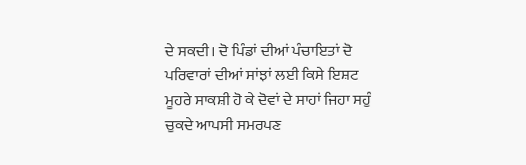ਦੇ ਸਕਦੀ। ਦੋ ਪਿੰਡਾਂ ਦੀਆਂ ਪੰਚਾਇਤਾਂ ਦੋ ਪਰਿਵਾਰਾਂ ਦੀਆਂ ਸਾਂਝਾਂ ਲਈ ਕਿਸੇ ਇਸ਼ਟ ਮੂਹਰੇ ਸਾਕਸ਼ੀ ਹੋ ਕੇ ਦੋਵਾਂ ਦੇ ਸਾਹਾਂ ਜਿਹਾ ਸਹੁੰ ਚੁਕਦੇ ਆਪਸੀ ਸਮਰਪਣ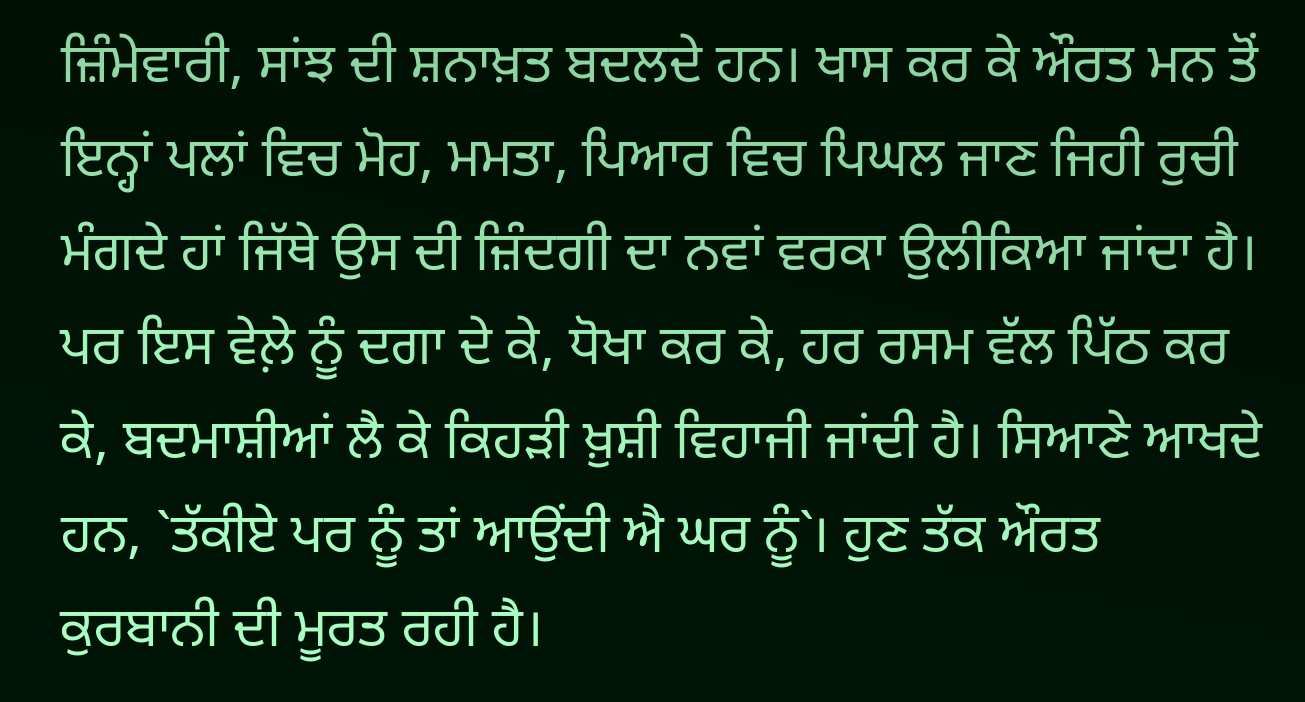ਜ਼ਿੰਮੇਵਾਰੀ, ਸਾਂਝ ਦੀ ਸ਼ਨਾਖ਼ਤ ਬਦਲਦੇ ਹਨ। ਖਾਸ ਕਰ ਕੇ ਔਰਤ ਮਨ ਤੋਂ ਇਨ੍ਹਾਂ ਪਲਾਂ ਵਿਚ ਮੋਹ, ਮਮਤਾ, ਪਿਆਰ ਵਿਚ ਪਿਘਲ ਜਾਣ ਜਿਹੀ ਰੁਚੀ ਮੰਗਦੇ ਹਾਂ ਜਿੱਥੇ ਉਸ ਦੀ ਜ਼ਿੰਦਗੀ ਦਾ ਨਵਾਂ ਵਰਕਾ ਉਲੀਕਿਆ ਜਾਂਦਾ ਹੈ। ਪਰ ਇਸ ਵੇਲ਼ੇ ਨੂੰ ਦਗਾ ਦੇ ਕੇ, ਧੋਖਾ ਕਰ ਕੇ, ਹਰ ਰਸਮ ਵੱਲ ਪਿੱਠ ਕਰ ਕੇ, ਬਦਮਾਸ਼ੀਆਂ ਲੈ ਕੇ ਕਿਹੜੀ ਖ਼ੁਸ਼ੀ ਵਿਹਾਜੀ ਜਾਂਦੀ ਹੈ। ਸਿਆਣੇ ਆਖਦੇ ਹਨ, `ਤੱਕੀਏ ਪਰ ਨੂੰ ਤਾਂ ਆਉਂਦੀ ਐ ਘਰ ਨੂੰ`। ਹੁਣ ਤੱਕ ਔਰਤ ਕੁਰਬਾਨੀ ਦੀ ਮੂਰਤ ਰਹੀ ਹੈ।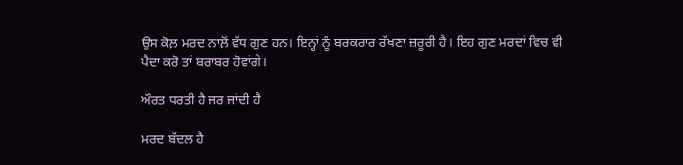ਉਸ ਕੋਲ਼ ਮਰਦ ਨਾਲ਼ੋਂ ਵੱਧ ਗੁਣ ਹਨ। ਇਨ੍ਹਾਂ ਨੂੰ ਬਰਕਰਾਰ ਰੱਖਣਾ ਜ਼ਰੂਰੀ ਹੈ। ਇਹ ਗੁਣ ਮਰਦਾਂ ਵਿਚ ਵੀ ਪੈਦਾ ਕਰੋ ਤਾਂ ਬਰਾਬਰ ਹੋਵਾਂਗੇ।

ਔਰਤ ਧਰਤੀ ਹੈ ਜਰ ਜਾਂਦੀ ਹੈ

ਮਰਦ ਬੱਦਲ ਹੈ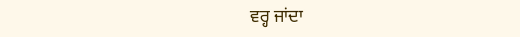ਵਰ੍ਹ ਜਾਂਦਾ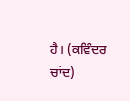ਹੈ। (ਕਵਿੰਦਰ ਚਾਂਦ)